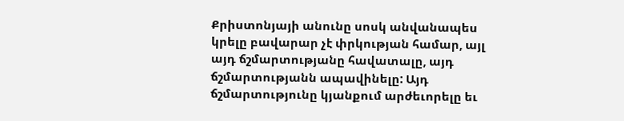Քրիստոնյայի անունը սոսկ անվանապես կրելը բավարար չէ փրկության համար, այլ այդ ճշմարտությանը հավատալը, այդ ճշմարտությանն ապավինելը: Այդ ճշմարտությունը կյանքում արժեւորելը եւ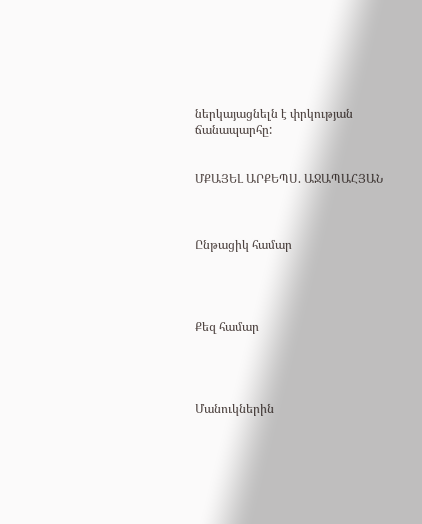ներկայացնելն է փրկության ճանապարհը:


ՄՔԱՅԵԼ ԱՐՔԵՊՍ. ԱՋԱՊԱՀՅԱՆ



Ընթացիկ համար




Քեզ համար




Մանուկներին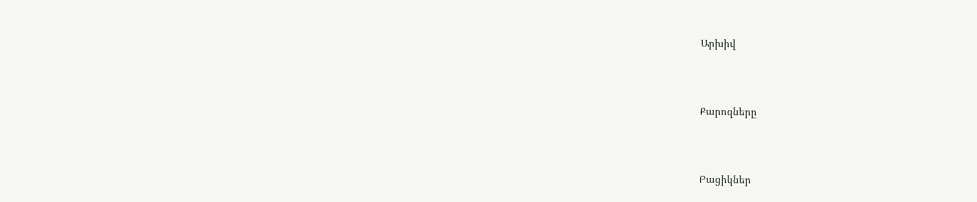Արխիվ



Քարոզները



Բացիկներ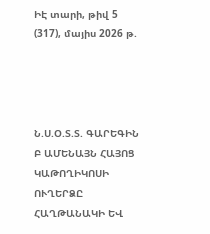ԻԷ տարի, թիվ 5 (317), մայիս 2026 թ.




Ն.Ս.Օ.Տ.Տ. ԳԱՐԵԳԻՆ Բ ԱՄԵՆԱՅՆ ՀԱՅՈՑ
ԿԱԹՈՂԻԿՈՍԻ ՈՒՂԵՐՁԸ ՀԱՂԹԱՆԱԿԻ ԵՎ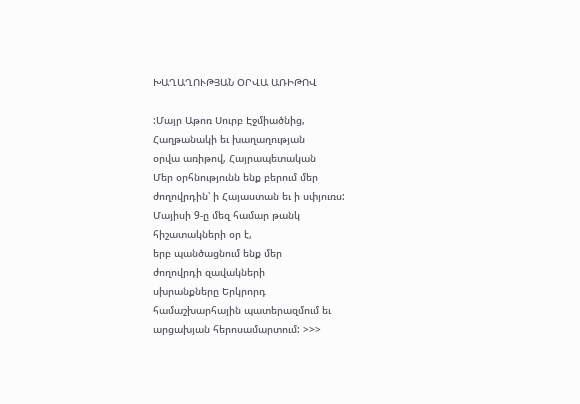ԽԱՂԱՂՈՒԹՅԱՆ ՕՐՎԱ ԱՌԻԹՈՎ

:Մայր Աթոռ Սուրբ Էջմիածնից,
Հաղթանակի եւ խաղաղության
օրվա առիթով, Հայրապետական
Մեր օրհնությունն ենք բերում մեր
ժողովրդին՝ ի Հայաստան եւ ի սփյուռս:
Մայիսի 9-ը մեզ համար թանկ
հիշատակների օր է,
երբ պանծացնում ենք մեր
ժողովրդի զավակների
սխրանքները Երկրորդ
համաշխարհային պատերազմում եւ
արցախյան հերոսամարտում: >>>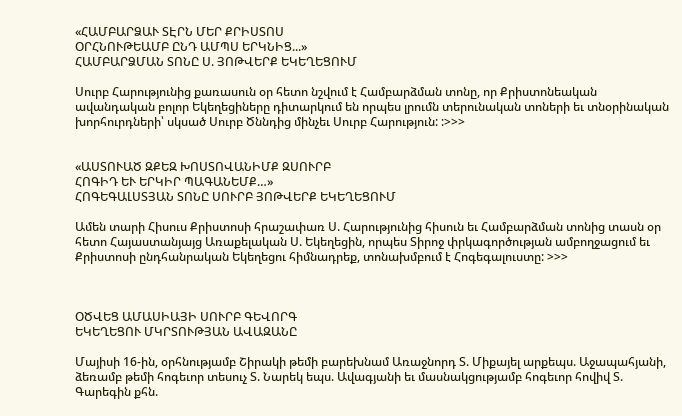«ՀԱՄԲԱՐՁԱՒ ՏԷՐՆ ՄԵՐ ՔՐԻՍՏՈՍ
ՕՐՀՆՈՒԹԵԱՄԲ ԸՆԴ ԱՄՊՍ ԵՐԿՆԻՑ...»
ՀԱՄԲԱՐՁՄԱՆ ՏՈՆԸ Ս. ՅՈԹՎԵՐՔ ԵԿԵՂԵՑՈՒՄ

Սուրբ Հարությունից քառասուն օր հետո նշվում է Համբարձման տոնը, որ Քրիստոնեական ավանդական բոլոր Եկեղեցիները դիտարկում են որպես լրումն տերունական տոների եւ տնօրինական խորհուրդների՝ սկսած Սուրբ Ծննդից մինչեւ Սուրբ Հարություն: :>>>


«ԱՍՏՈՒԱԾ ԶՔԵԶ ԽՈՍՏՈՎԱՆԻՄՔ ԶՍՈՒՐԲ
ՀՈԳԻԴ ԵՒ ԵՐԿԻՐ ՊԱԳԱՆԵՄՔ…»
ՀՈԳԵԳԱԼՍՏՅԱՆ ՏՈՆԸ ՍՈՒՐԲ ՅՈԹՎԵՐՔ ԵԿԵՂԵՑՈՒՄ

Ամեն տարի Հիսուս Քրիստոսի հրաշափառ Ս. Հարությունից հիսուն եւ Համբարձման տոնից տասն օր հետո Հայաստանյայց Առաքելական Ս. Եկեղեցին, որպես Տիրոջ փրկագործության ամբողջացում եւ Քրիստոսի ընդհանրական Եկեղեցու հիմնադրեք, տոնախմբում է Հոգեգալուստը: >>>



ՕԾՎԵՑ ԱՄԱՍԻԱՅԻ ՍՈՒՐԲ ԳԵՎՈՐԳ
ԵԿԵՂԵՑՈՒ ՄԿՐՏՈՒԹՅԱՆ ԱՎԱԶԱՆԸ

Մայիսի 16-ին, օրհնությամբ Շիրակի թեմի բարեխնամ Առաջնորդ Տ. Միքայել արքեպս. Աջապահյանի, ձեռամբ թեմի հոգեւոր տեսուչ Տ. Նարեկ եպս. Ավագյանի եւ մասնակցությամբ հոգեւոր հովիվ Տ. Գարեգին քհն.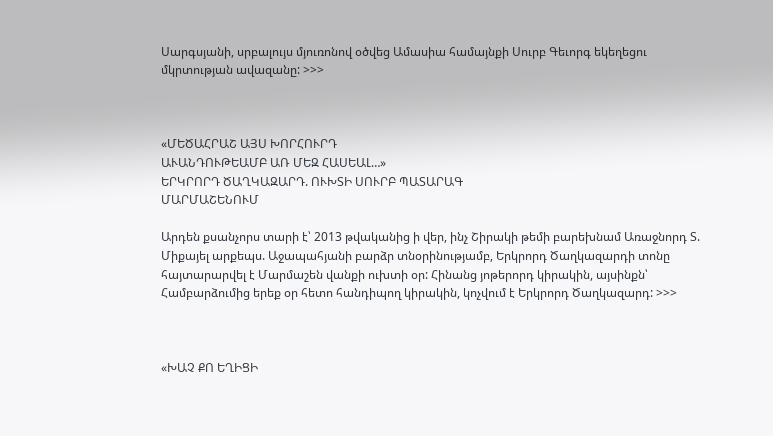Սարգսյանի, սրբալույս մյուռոնով օծվեց Ամասիա համայնքի Սուրբ Գեւորգ եկեղեցու մկրտության ավազանը: >>>



«ՄԵԾԱՀՐԱՇ ԱՅՍ ԽՈՐՀՈՒՐԴ
ԱՒԱՆԴՈՒԹԵԱՄԲ ԱՌ ՄԵԶ ՀԱՍԵԱԼ…»
ԵՐԿՐՈՐԴ ԾԱՂԿԱԶԱՐԴ. ՈՒԽՏԻ ՍՈՒՐԲ ՊԱՏԱՐԱԳ
ՄԱՐՄԱՇԵՆՈՒՄ

Արդեն քսանչորս տարի է՝ 2013 թվականից ի վեր, ինչ Շիրակի թեմի բարեխնամ Առաջնորդ Տ. Միքայել արքեպս. Աջապահյանի բարձր տնօրինությամբ, Երկրորդ Ծաղկազարդի տոնը հայտարարվել է Մարմաշեն վանքի ուխտի օր: Հինանց յոթերորդ կիրակին, այսինքն՝ Համբարձումից երեք օր հետո հանդիպող կիրակին, կոչվում է Երկրորդ Ծաղկազարդ: >>>



«ԽԱՉ ՔՈ ԵՂԻՑԻ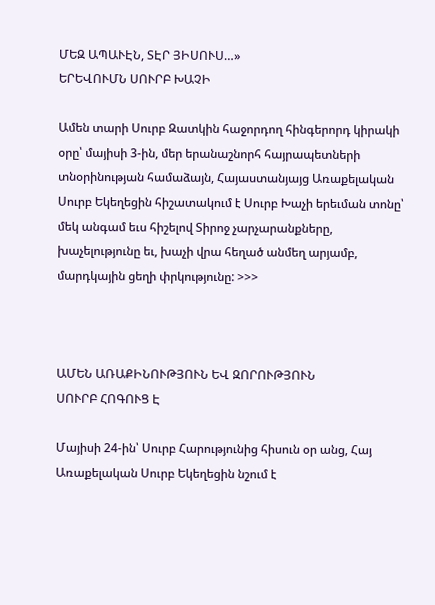ՄԵԶ ԱՊԱՒԷՆ, ՏԷՐ ՅԻՍՈՒՍ…»
ԵՐԵՎՈՒՄՆ ՍՈՒՐԲ ԽԱՉԻ

Ամեն տարի Սուրբ Զատկին հաջորդող հինգերորդ կիրակի օրը՝ մայիսի 3-ին, մեր երանաշնորհ հայրապետների տնօրինության համաձայն, Հայաստանյայց Առաքելական Սուրբ Եկեղեցին հիշատակում է Սուրբ Խաչի երեւման տոնը՝ մեկ անգամ եւս հիշելով Տիրոջ չարչարանքները, խաչելությունը եւ, խաչի վրա հեղած անմեղ արյամբ, մարդկային ցեղի փրկությունը: >>>



ԱՄԵՆ ԱՌԱՔԻՆՈՒԹՅՈՒՆ ԵՎ ԶՈՐՈՒԹՅՈՒՆ
ՍՈՒՐԲ ՀՈԳՈՒՑ Է

Մայիսի 24-ին՝ Սուրբ Հարությունից հիսուն օր անց, Հայ Առաքելական Սուրբ Եկեղեցին նշում է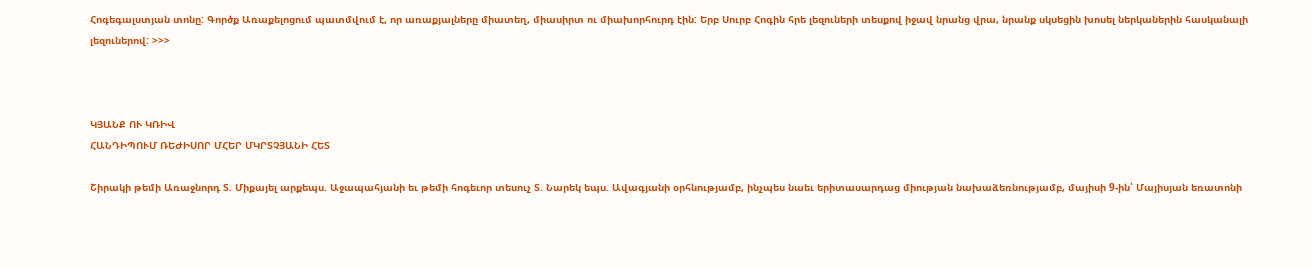Հոգեգալստյան տոնը: Գործք Առաքելոցում պատմվում է, որ առաքյալները միատեղ, միասիրտ ու միախորհուրդ էին: Երբ Սուրբ Հոգին հրե լեզուների տեսքով իջավ նրանց վրա, նրանք սկսեցին խոսել ներկաներին հասկանալի լեզուներով: >>>



ԿՅԱՆՔ ՈՒ ԿՌԻՎ
ՀԱՆԴԻՊՈՒՄ ՌԵԺԻՍՈՐ ՄՀԵՐ ՄԿՐՏՉՅԱՆԻ ՀԵՏ

Շիրակի թեմի Առաջնորդ Տ. Միքայել արքեպս. Աջապահյանի եւ թեմի հոգեւոր տեսուչ Տ. Նարեկ եպս. Ավագյանի օրհնությամբ, ինչպես նաեւ երիտասարդաց միության նախաձեռնությամբ, մայիսի 9-ին՝ Մայիսյան եռատոնի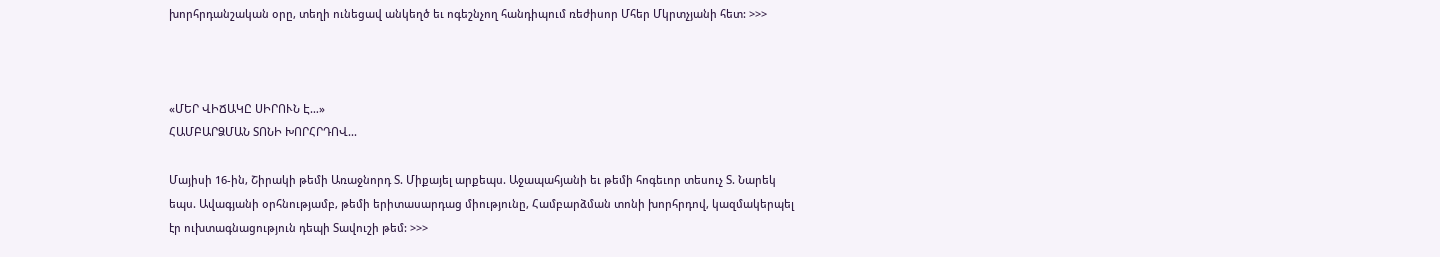խորհրդանշական օրը, տեղի ունեցավ անկեղծ եւ ոգեշնչող հանդիպում ռեժիսոր Մհեր Մկրտչյանի հետ: >>>



«ՄԵՐ ՎԻՃԱԿԸ ՍԻՐՈՒՆ Է…»
ՀԱՄԲԱՐՁՄԱՆ ՏՈՆԻ ԽՈՐՀՐԴՈՎ...

Մայիսի 16-ին, Շիրակի թեմի Առաջնորդ Տ. Միքայել արքեպս. Աջապահյանի եւ թեմի հոգեւոր տեսուչ Տ. Նարեկ եպս. Ավագյանի օրհնությամբ, թեմի երիտասարդաց միությունը, Համբարձման տոնի խորհրդով, կազմակերպել էր ուխտագնացություն դեպի Տավուշի թեմ: >>>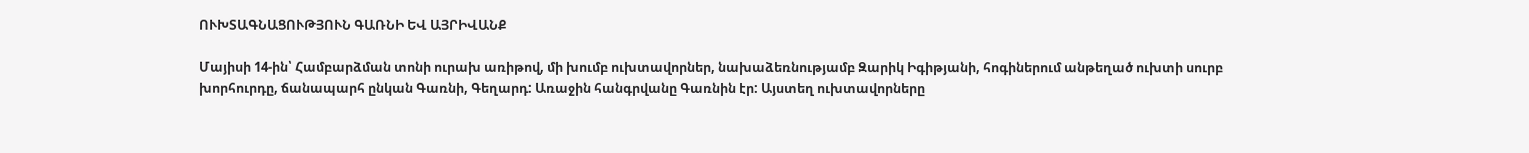ՈՒԽՏԱԳՆԱՑՈՒԹՅՈՒՆ ԳԱՌՆԻ ԵՎ ԱՅՐԻՎԱՆՔ

Մայիսի 14-ին՝ Համբարձման տոնի ուրախ առիթով, մի խումբ ուխտավորներ, նախաձեռնությամբ Զարիկ Իգիթյանի, հոգիներում անթեղած ուխտի սուրբ խորհուրդը, ճանապարհ ընկան Գառնի, Գեղարդ: Առաջին հանգրվանը Գառնին էր: Այստեղ ուխտավորները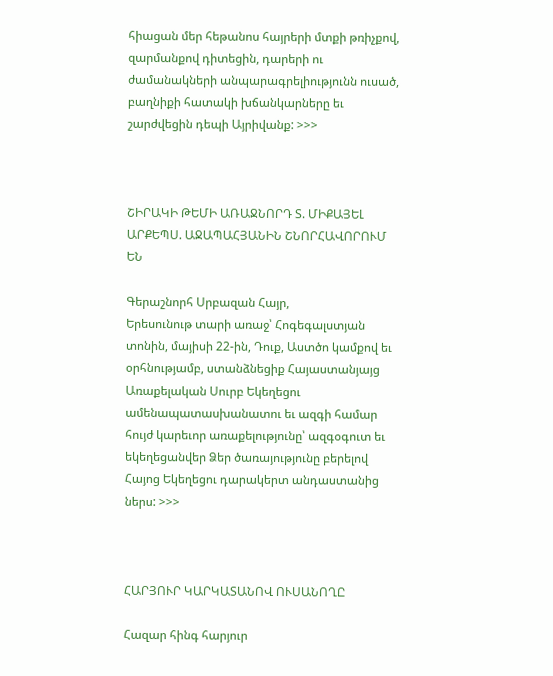հիացան մեր հեթանոս հայրերի մտքի թռիչքով, զարմանքով դիտեցին, դարերի ու ժամանակների անպարագրելիությունն ուսած, բաղնիքի հատակի խճանկարները եւ շարժվեցին դեպի Այրիվանք: >>>



ՇԻՐԱԿԻ ԹԵՄԻ ԱՌԱՋՆՈՐԴ Տ. ՄԻՔԱՅԵԼ
ԱՐՔԵՊՍ. ԱՋԱՊԱՀՅԱՆԻՆ ՇՆՈՐՀԱՎՈՐՈՒՄ ԵՆ

Գերաշնորհ Սրբազան Հայր,
Երեսունութ տարի առաջ՝ Հոգեգալստյան տոնին, մայիսի 22-ին, Դուք, Աստծո կամքով եւ օրհնությամբ, ստանձնեցիք Հայաստանյայց Առաքելական Սուրբ Եկեղեցու ամենապատասխանատու եւ ազգի համար հույժ կարեւոր առաքելությունը՝ ազգօգուտ եւ եկեղեցանվեր Ձեր ծառայությունը բերելով Հայոց Եկեղեցու դարակերտ անդաստանից ներս: >>>



ՀԱՐՅՈՒՐ ԿԱՐԿԱՏԱՆՈՎ ՈՒՍԱՆՈՂԸ

Հազար հինգ հարյուր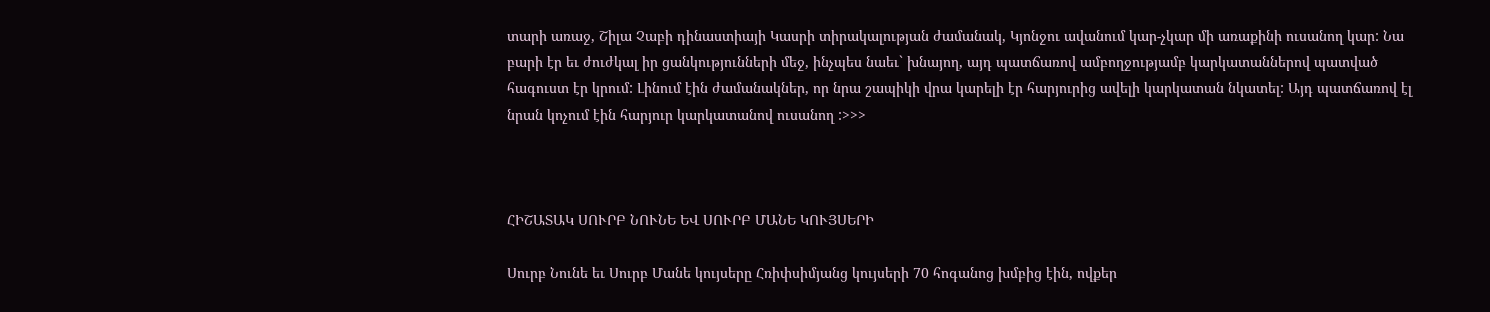տարի առաջ, Շիլա Չաբի դինաստիայի Կասրի տիրակալության ժամանակ, Կյոնջու ավանում կար-չկար մի առաքինի ուսանող կար: Նա բարի էր եւ ժուժկալ իր ցանկությունների մեջ, ինչպես նաեւ` խնայող, այդ պատճառով ամբողջությամբ կարկատաններով պատված հագուստ էր կրում: Լինում էին ժամանակներ, որ նրա շապիկի վրա կարելի էր հարյուրից ավելի կարկատան նկատել: Այդ պատճառով էլ նրան կոչում էին հարյուր կարկատանով ուսանող :>>>



ՀԻՇԱՏԱԿ ՍՈՒՐԲ ՆՈՒՆԵ ԵՎ ՍՈՒՐԲ ՄԱՆԵ ԿՈՒՅՍԵՐԻ

Սուրբ Նունե եւ Սուրբ Մանե կույսերը Հռիփսիմյանց կույսերի 70 հոգանոց խմբից էին, ովքեր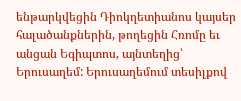ենթարկվեցին Դիոկղետիանոս կայսեր հալածանքներին, թողեցին Հռոմը եւ անցան Եգիպտոս, այնտեղից՝ Երուսաղեմ: Երուսաղեմում տեսիլքով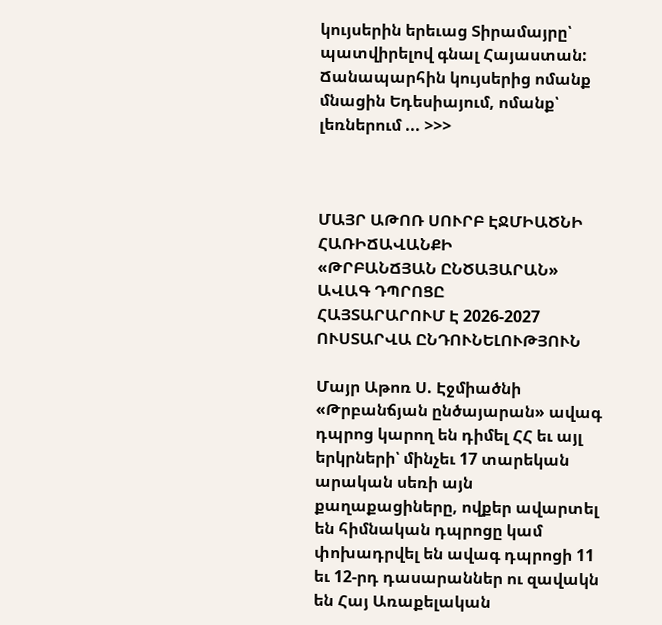կույսերին երեւաց Տիրամայրը՝ պատվիրելով գնալ Հայաստան: Ճանապարհին կույսերից ոմանք մնացին Եդեսիայում, ոմանք՝ լեռներում ... >>>



ՄԱՅՐ ԱԹՈՌ ՍՈՒՐԲ ԷՋՄԻԱԾՆԻ ՀԱՌԻՃԱՎԱՆՔԻ
«ԹՐԲԱՆՃՅԱՆ ԸՆԾԱՅԱՐԱՆ» ԱՎԱԳ ԴՊՐՈՑԸ
ՀԱՅՏԱՐԱՐՈՒՄ Է 2026-2027 ՈՒՍՏԱՐՎԱ ԸՆԴՈՒՆԵԼՈՒԹՅՈՒՆ

Մայր Աթոռ Ս. Էջմիածնի «Թրբանճյան ընծայարան» ավագ դպրոց կարող են դիմել ՀՀ եւ այլ երկրների՝ մինչեւ 17 տարեկան արական սեռի այն քաղաքացիները, ովքեր ավարտել են հիմնական դպրոցը կամ փոխադրվել են ավագ դպրոցի 11 եւ 12-րդ դասարաններ ու զավակն են Հայ Առաքելական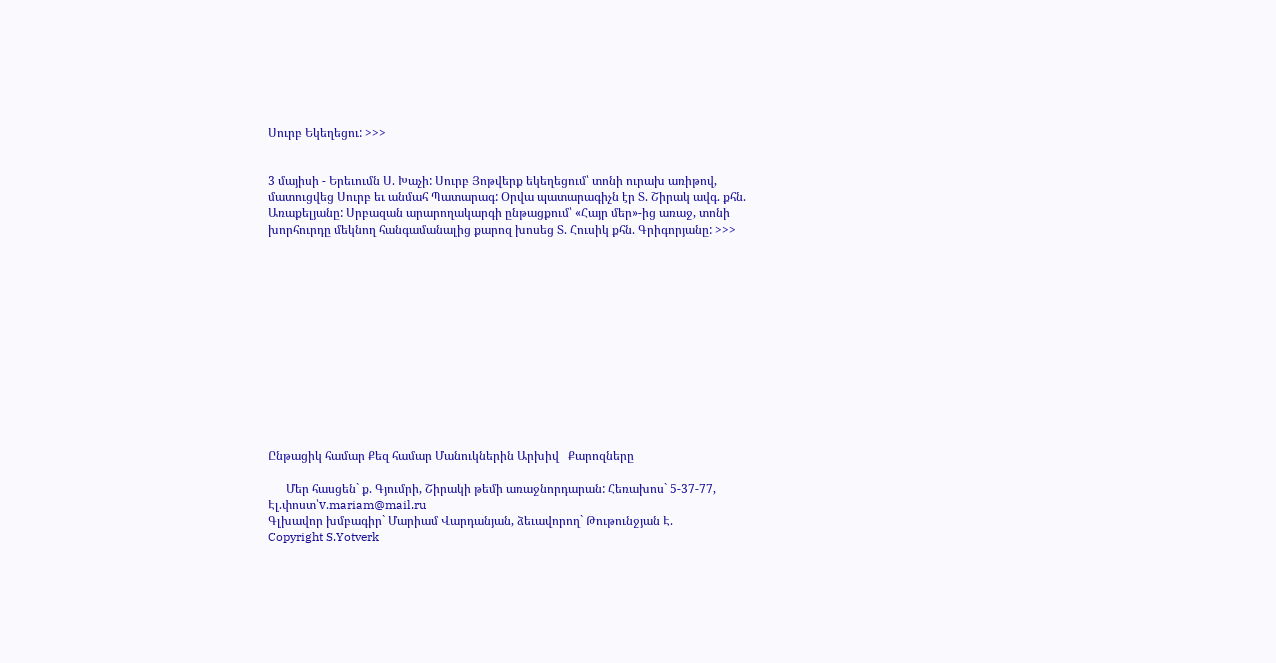Սուրբ Եկեղեցու: >>>


3 մայիսի - Երեւումն Ս. Խաչի: Սուրբ Յոթվերք եկեղեցում՝ տոնի ուրախ առիթով, մատուցվեց Սուրբ եւ անմահ Պատարագ: Օրվա պատարագիչն էր Տ. Շիրակ ավգ. քհն. Առաքելյանը: Սրբազան արարողակարգի ընթացքում՝ «Հայր մեր»-ից առաջ, տոնի խորհուրդը մեկնող հանգամանալից քարոզ խոսեց Տ. Հուսիկ քհն. Գրիգորյանը: >>>













Ընթացիկ համար Քեզ համար Մանուկներին Արխիվ   Քարոզները

      Մեր հասցեն` ք. Գյումրի, Շիրակի թեմի առաջնորդարան: Հեռախոս` 5-37-77, Էլ.փոստ՝v.mariam@mail.ru
Գլխավոր խմբագիր` Մարիամ Վարդանյան, ձեւավորող` Թութունջյան Է.
Copyright S.Yotverk